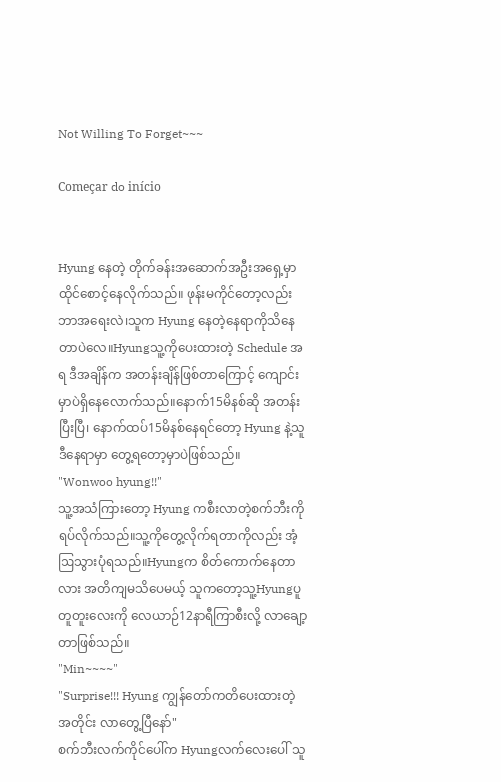Not Willing To Forget~~~

Começar do início


Hyung နေတဲ့ တိုက်ခန်းအဆောက်အဦးအရှေ့မှာ ထိုင်စောင့်နေလိုက်သည်။ ဖုန်းမကိုင်တော့လည်းဘာအရေးလဲ၊သူက Hyung နေတဲ့နေရာကိုသိနေတာပဲလေ။Hyungသူ့ကိုပေးထားတဲ့ Schedule အရ ဒီအချိန်က အတန်းချိန်ဖြစ်တာကြောင့် ကျောင်းမှာပဲရှိနေလောက်သည်။နောက်15မိနစ်ဆို အတန်းပြီးပြီ၊ နောက်ထပ်15မိနစ်နေရင်တော့ Hyung နဲ့သူဒီနေရာမှာ တွေ့ရတော့မှာပဲဖြစ်သည်။
"Wonwoo hyung!!"
သူ့အသံကြားတော့ Hyung ကစီးလာတဲ့စက်ဘီးကိုရပ်လိုက်သည်။သူ့ကိုတွေ့လိုက်ရတာကိုလည်း အံ့ဩသွားပုံရသည်။Hyungက စိတ်ကောက်နေတာလား အတိကျမသိပေမယ့် သူကတော့သူ့Hyungပူတူတူးလေးကို လေယာဉ်12နာရီကြာစီးလို့ လာချော့တာဖြစ်သည်။
"Min~~~~"
"Surprise!!! Hyung ကျွန်တော်ကတိပေးထားတဲ့အတိုင်း လာတွေ့ပြီနော်"
စက်ဘီးလက်ကိုင်‌ပေါ်က Hyungလက်လေးပေါ် သူ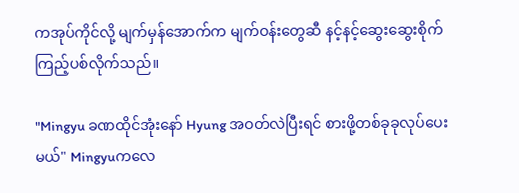ကအုပ်ကိုင်လို့ မျက်မှန်အောက်က မျက်ဝန်းတွေဆီ နင့်နင့်ဆွေး‌ဆွေးစိုက်ကြည့်ပစ်လိုက်သည်။

"Mingyu ခဏထိုင်အုံးနော် Hyung အဝတ်လဲပြီးရင် စားဖို့တစ်ခုခုလုပ်ပေးမယ်" Mingyuကလေ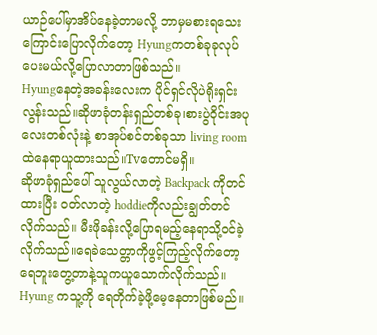ယာဉ်ပေါ်မှာအိပ်နေခဲ့တာမလို့ ဘာမှမစားရသေးကြောင်းပြောလိုက်တော့ Hyungကတစ်ခုခုလုပ်ပေးမယ်လို့ပြောလာတာဖြစ်သည်။
Hyungနေတဲ့အခန်းလေးက ပိုင်ရှင်လိုပဲရိုးရှင်းလွန်းသည်။ဆိုဖာခုံတန်းရှည်တစ်ခု၊စားပွဲဝိုင်းအပုလေးတစ်လုံးနဲ့ စာအုပ်စင်တစ်ခုသာ living room ထဲနေရာယူထားသည်။Tvတောင်မရှိ။
ဆိုဖာခုံရှည်ပေါ် သူလွယ်လာတဲ့ Backpack ကိုတင်ထားပြီး ဝတ်လာတဲ့ hoddieကိုလည်းချွတ်တင်လိုက်သည်။ မီးဖိုခန်းလို့ပြောရမည့်နေရာသို့ဝင်ခဲ့လိုက်သည်။ရေခဲသေတ္တာကိုဖွင့်ကြည့်လိုက်တော့ ရေဘူးတွေ့တာနဲ့သူကယူသောက်လိုက်သည်။ Hyung ကသူ့ကို ရေတိုက်ခဲ့ဖို့မေ့နေတာဖြစ်မည်။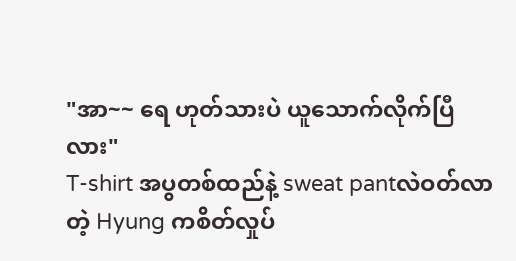"အာ~~ ရေ ဟုတ်သားပဲ ယူသောက်လိုက်ပြီလား"
T-shirt အပွတစ်ထည်နဲ့ sweat pantလဲဝတ်လာတဲ့ Hyung ကစိတ်လှုပ်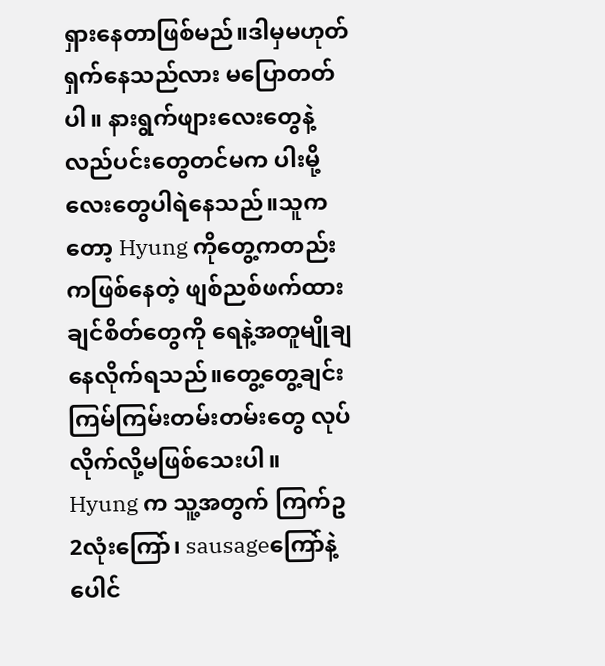ရှားနေတာဖြစ်မည်။ဒါမှမဟုတ်ရှက်နေသည်လား မပြောတတ်ပါ။ နားရွက်ဖျားလေးတွေနဲ့ လည်ပင်းတွေတင်မက ပါးမို့လေးတွေပါရဲနေသည်။သူကတော့ Hyung ကိုတွေ့ကတည်းကဖြစ်နေတဲ့ ဖျစ်ညစ်ဖက်ထားချင်စိတ်တွေကို ရေနဲ့အတူမျိုချနေလိုက်ရသည်။တွေ့တွေ့ချင်းကြမ်ကြမ်းတမ်းတမ်းတွေ လုပ်လိုက်လို့မဖြစ်သေးပါ။
Hyung က သူ့အတွက် ကြက်ဥ2လုံးကြော်၊ sausageကြော်နဲ့ ပေါင်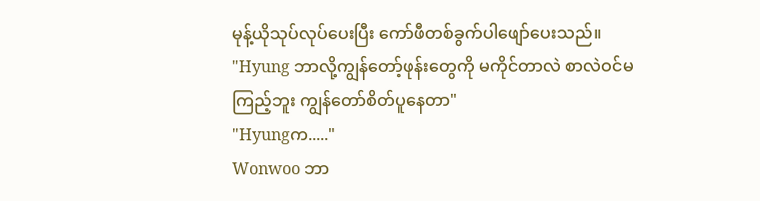မုန့်ယိုသုပ်လုပ်ပေးပြီး ကော်ဖီတစ်ခွက်ပါဖျော်ပေးသည်။
"Hyung ဘာလို့ကျွန်တော့်ဖုန်းတွေကို မကိုင်တာလဲ စာလဲဝင်မကြည့်ဘူး ကျွန်တော်စိတ်ပူနေတာ"
"Hyungက....."
Wonwoo ဘာ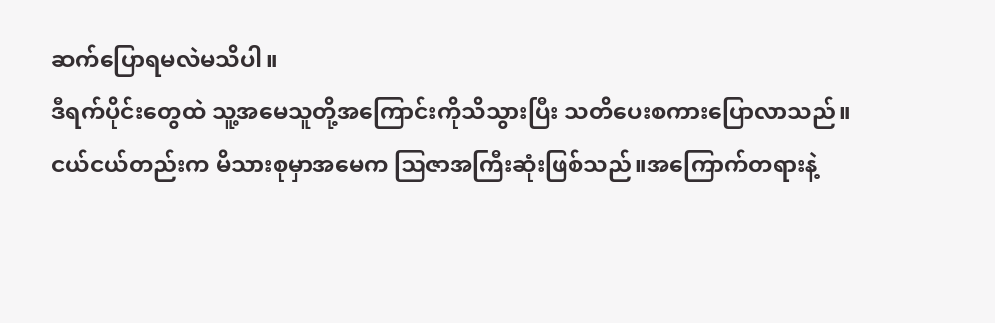ဆက်ပြောရမလဲမသိပါ။
ဒီရက်ပိုင်းတွေထဲ သူ့အမေသူတို့အကြောင်းကိုသိသွားပြီး သတိပေးစကားပြောလာသည်။ ငယ်ငယ်တည်းက မိသားစုမှာအမေက ဩဇာအကြီးဆုံးဖြစ်သည်။အကြောက်တရားနဲ့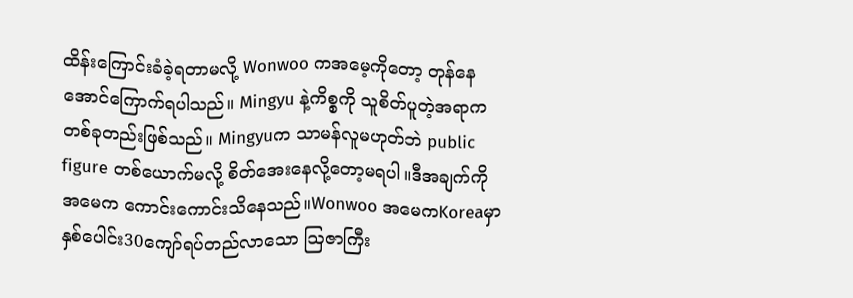ထိန်းကြောင်းခံခဲ့ရတာမလို့ Wonwoo ကအမေ့ကိုတော့ တုန်နေအောင်ကြောက်ရပါသည်။ Mingyu နဲ့ကိစ္စကို သူစိတ်ပူတဲ့အရာက တစ်ခုတည်းဖြစ်သည်။ Mingyuက သာမန်လူမဟုတ်ဘဲ public figure တစ်ယောက်မလို့ စိတ်အေးနေလို့တော့မရပါ။ဒီအချက်ကို အမေက ကောင်းကောင်းသိနေသည်။Wonwoo အမေကKoreaမှာနှစ်ပေါင်း30ကျော်ရပ်တည်လာသော ဩဇာကြီး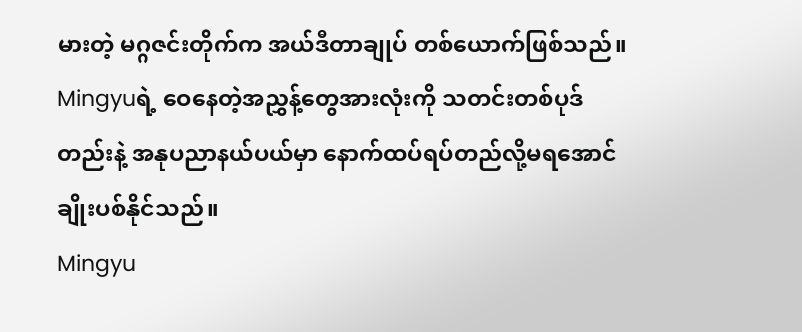မားတဲ့ မဂ္ဂဇင်းတိုက်က အယ်ဒီတာချုပ် တစ်ယောက်ဖြစ်သည်။ Mingyuရဲ့ ဝေနေတဲ့အညွှန့်တွေအားလုံးကို သတင်းတစ်ပုဒ်တည်းနဲ့ အနုပညာနယ်ပယ်မှာ နောက်ထပ်ရပ်တည်လို့မရအောင် ချိုးပစ်နိုင်သည်။
Mingyu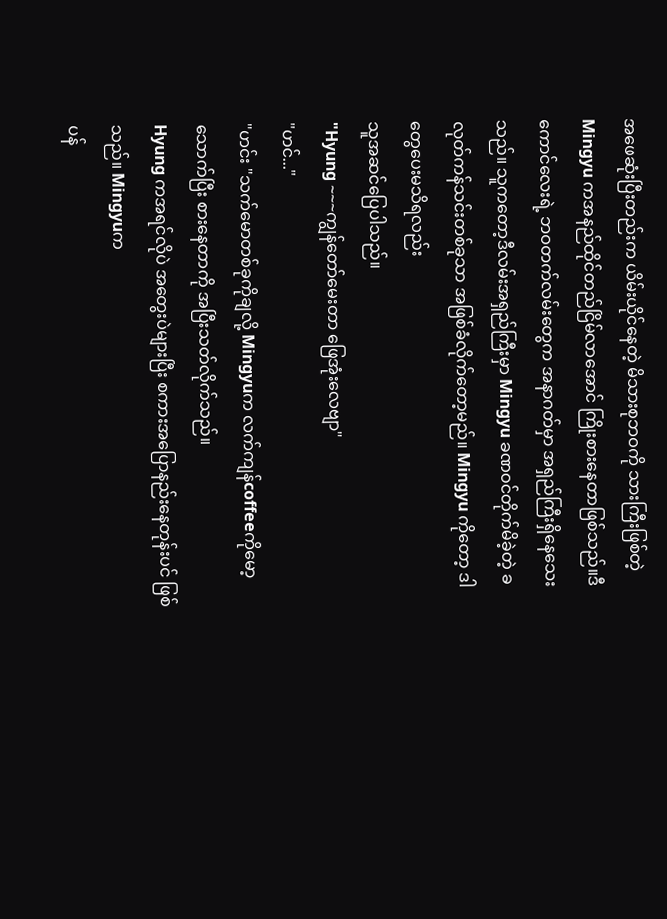အ‌ဖေဆုံးပြီးတည်းက ယိမ်းယိုင်နေတဲ့ မိသားစုဘဝကို သားကြီးဖြစ်တဲ့ Mingyu ကအနည်ထိုင်တည်ငြိမ်လာအောင် ကြိုးစားနေတာဖြစ်သည်။ဒီကောင်လေးရဲ့ ဘဝတက်လမ်းတွေက အနာဂတ်မှာ အရှည်ကြီးရှိနေသေးသည်။ သူကတော့ဒီလမ်းအရှည်ကြီးမှာ Mingyu ခဏဝင်တိုက်မိခဲ့တဲ့ ခလုတ်ကန်သင်းတစ်ခုသာ အဖြစ်ခံလိုက်တော့မည်။ Mingyu ကိုတော့ ဒါတွေပေးမသိရလည်း
သူအဆင်ပြေပါသည်။
"Hyung ~~~ကျွန်တော်မေးတာ ဖြေအုံးလေဗျာ"
"ဟင်..."
"ဟင်း "သက်မောတစ်ခုကိုချလို့ Mingyuက လက်ကျန်coffeeကိုမော့သောက်ပြီး စားနေတာကို အပြီးသတ်လိုက်သည်။
Hyung ကအရင်လိုပဲ အတွေးပဲများပြီး စကားအပြောနည်းနေတုန်းပင် ဖြစ်သည်။ Mingyuက
ပန်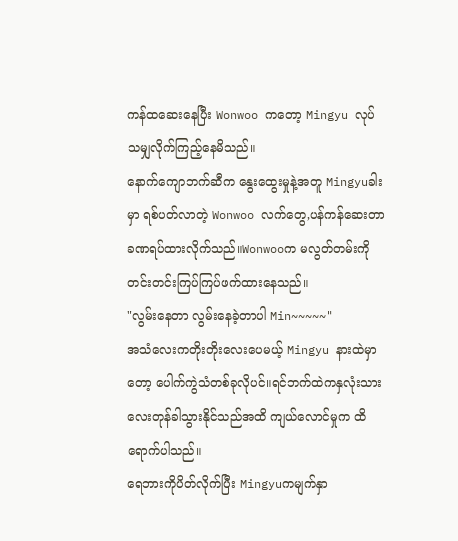ကန်ထဆေးနေပြီး Wonwoo ကတော့ Mingyu လုပ်သမျှလိုက်ကြည့်နေမိသည်။
နောက်ကျောဘက်ဆီက နွေးထွေးမှုနဲ့အတူ Mingyuခါးမှာ ရစ်ပတ်လာတဲ့ Wonwoo လက်တွေ,ပန်ကန်ဆေးတာ ခဏရပ်ထားလိုက်သည်။Wonwooက မလွတ်တမ်းကို
တင်းတင်းကြပ်ကြပ်ဖက်ထားနေသည်။
"လွမ်းနေတာ လွမ်းနေခဲ့တာပါ Min~~~~~"
အသံလေးကတိုးတိုးလေးပေမယ့် Mingyu နားထဲမှာတော့ ပေါက်ကွဲသံတစ်ခုလိုပင်။ရင်ဘက်ထဲကနှလုံးသားလေးတုန်ခါသွားနိုင်သည်အထိ ကျယ်လောင်မှုက ထိရောက်ပါသည်။
ရေဘားကိုပိတ်လိုက်ပြီး Mingyuကမျက်နှာ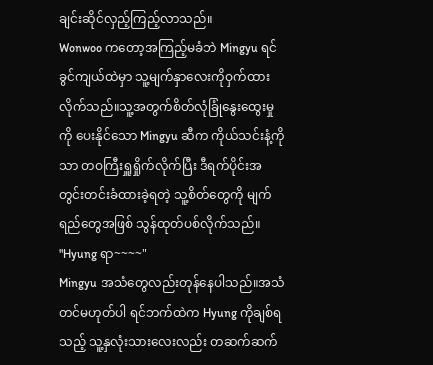ချင်းဆိုင်လှည့်ကြည့်လာသည်။
Wonwoo ကတော့အကြည့်မခံဘဲ Mingyu ရင်ခွင်ကျယ်ထဲမှာ သူ့မျက်နှာလေးကိုဝှက်ထားလိုက်သည်။သူ့အတွက်စိတ်လုံခြုံနွေးထွေးမှုကို ပေးနိုင်သော Mingyu ဆီက ကိုယ်သင်းနံ့ကိုသာ တဝကြီးရှူရှိုက်လိုက်ပြီး ဒီရက်ပိုင်းအတွင်းတင်းခံထားခဲ့ရတဲ့ သူ့စိတ်တွေကို မျက်ရည်တွေအဖြစ် သွန်ထုတ်ပစ်လိုက်သည်။
"Hyung ရာ~~~~"
Mingyu အသံတွေလည်းတုန်နေပါသည်။အသံတင်မဟုတ်ပါ ရင်ဘက်ထဲက Hyung ကိုချစ်ရသည့် သူ့နှလုံးသားလေးလည်း တဆက်ဆက်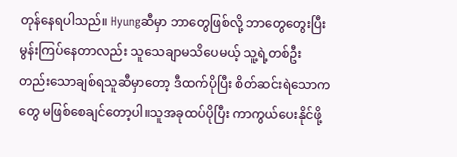တုန်နေရပါသည်။ Hyungဆီမှာ ဘာတွေဖြစ်လို့ ဘာတွေတွေးပြီး မွန်းကြပ်နေတာလည်း သူသေချာမသိပေမယ့် သူ့ရဲ့တစ်ဦးတည်းသောချစ်ရသူဆီမှာတော့ ဒီထက်ပိုပြီး စိတ်ဆင်းရဲသောကတွေ မဖြစ်စေချင်တော့ပါ။သူအခုထပ်ပိုပြီး ကာကွယ်ပေးနိုင်ဖို့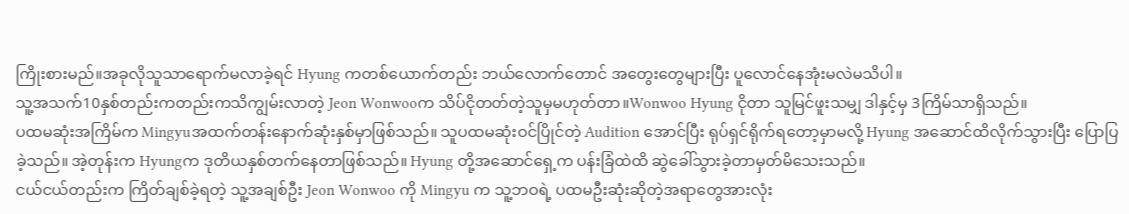ကြိုးစားမည်။အခုလိုသူသာရောက်မလာခဲ့ရင် Hyung ကတစ်ယောက်တည်း ဘယ်လောက်တောင် အတွေးတွေများပြီး ပူလောင်နေအုံးမလဲမသိပါ။
သူ့အသက်10နှစ်တည်းကတည်းကသိကျွမ်းလာတဲ့ Jeon Wonwooက သိပ်ငိုတတ်တဲ့သူမှမဟုတ်တာ။Wonwoo Hyung ငိုတာ သူမြင်ဖူးသမျှ ဒါနှင့်မှ 3ကြိမ်သာရှိသည်။
ပထမဆုံးအကြိမ်က Mingyuအထက်တန်းနောက်ဆုံးနှစ်မှာဖြစ်သည်။ သူပထမဆုံးဝင်ပြိုင်တဲ့ Audition အောင်ပြီး ရုပ်ရှင်ရိုက်ရတော့မှာမလို့ Hyung အဆောင်ထိလိုက်သွားပြီး ပြောပြခဲ့သည်။ အဲ့တုန်းက Hyungက ဒုတိယနှစ်တက်နေတာဖြစ်သည်။ Hyung တို့အဆောင်ရှေ့က ပန်းခြံထဲထိ ဆွဲခေါ်သွားခဲ့တာမှတ်မိသေးသည်။
ငယ်ငယ်တည်းက ကြိတ်ချစ်ခဲ့ရတဲ့ သူ့အချစ်ဦး Jeon Wonwoo ကို Mingyu က သူ့ဘဝရဲ့ ပထမဦးဆုံးဆိုတဲ့အရာတွေအားလုံး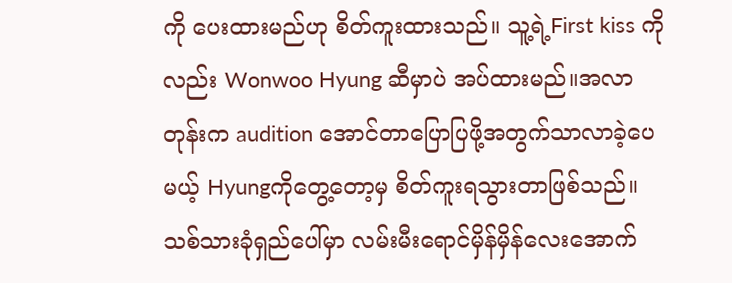ကို ပေးထားမည်ဟု စိတ်ကူးထားသည်။ သူ့ရဲ့First kiss ကိုလည်း Wonwoo Hyung ဆီမှာပဲ အပ်ထားမည်။အလာတုန်းက audition အောင်တာပြောပြဖို့အတွက်သာလာခဲ့ပေမယ့် Hyungကိုတွေ့တော့မှ စိတ်ကူးရသွားတာဖြစ်သည်။ သစ်သားခုံရှည်ပေါ်မှာ လမ်းမီးရောင်မှိန်မှိန်လေးအောက်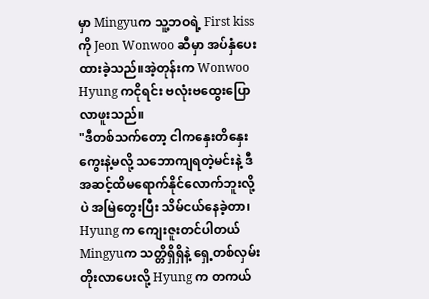မှာ Mingyuက သူ့ဘဝရဲ့ First kiss ကို Jeon Wonwoo ဆီမှာ အပ်နှံပေးထားခဲ့သည်။အဲ့တုန်းက Wonwoo Hyung ကငိုရင်း ဗလုံးဗထွေးပြောလာဖူးသည်။
"ဒီတစ်သက်တော့ ငါကနှေးတိနှေးကွေးနဲ့မလို့ သဘောကျရတဲ့မင်းနဲ့ ဒီအဆင့်ထိမရောက်နိုင်လောက်ဘူးလို့ပဲ အမြဲတွေးပြီး သိမ်ငယ်နေခဲ့တာ၊ Hyung က ကျေးဇူးတင်ပါတယ် Mingyuက သတ္တိရှိရှိနဲ့ ရှေ့တစ်လှမ်းတိုးလာပေးလို့ Hyung က တကယ်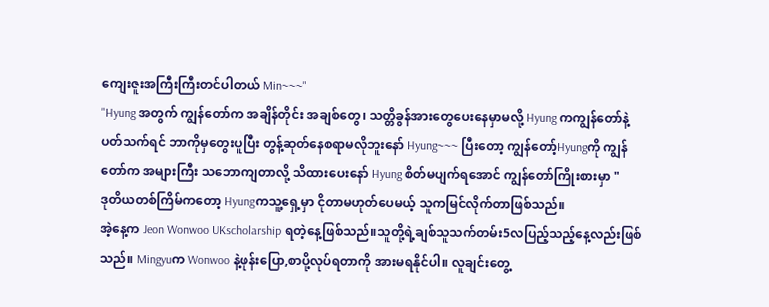ကျေးဇူးအကြီးကြီးတင်ပါတယ် Min~~~"
"Hyung အတွက် ကျွန်တော်က အချိန်တိုင်း အချစ်တွေ၊ သတ္တိခွန်အား‌တွေပေးနေမှာမလို့ Hyung ကကျွန်တော်နဲ့ပတ်သက်ရင် ဘာကိုမှတွေးပူပြီး တွန့်ဆုတ်နေ‌စရာမလိုဘူးနော် Hyung~~~ ပြီးတော့ ကျွန်တော့်Hyungကို ကျွန်တော်က အများကြီး သဘောကျတာလို့ သိထားပေးနော် Hyung စိတ်မပျက်ရအောင် ကျွန်တော်ကြိုးစားမှာ "
ဒုတိယတစ်ကြိမ်ကတော့ Hyungကသူ့ရှေ့မှာ ငိုတာမဟုတ်‌ပေမယ့် သူကမြင်လိုက်တာဖြစ်သည်။
အဲ့နေ့က Jeon Wonwoo UKscholarship ရတဲ့နေ့ဖြစ်သည်။သူတို့ရဲ့ချစ်သူသက်တမ်း5လပြည့်သည့်‌နေ့လည်းဖြစ်သည်။ Mingyuက Wonwoo နဲ့ဖုန်းပြော,စာပို့လုပ်ရတာကို အားမရနိုင်ပါ။ လူချင်းတွေ့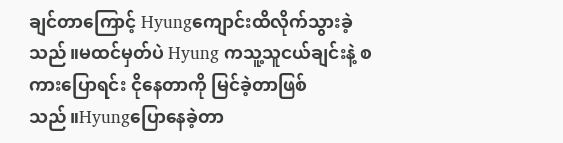ချင်တာကြောင့် Hyungကျောင်းထိလိုက်သွားခဲ့သည်။မထင်မှတ်ပဲ Hyung ကသူ့သူငယ်ချင်းနဲ့ စကားပြောရင်း ငိုနေတာကို မြင်ခဲ့တာဖြစ်သည်။Hyungပြောနေခဲ့တာ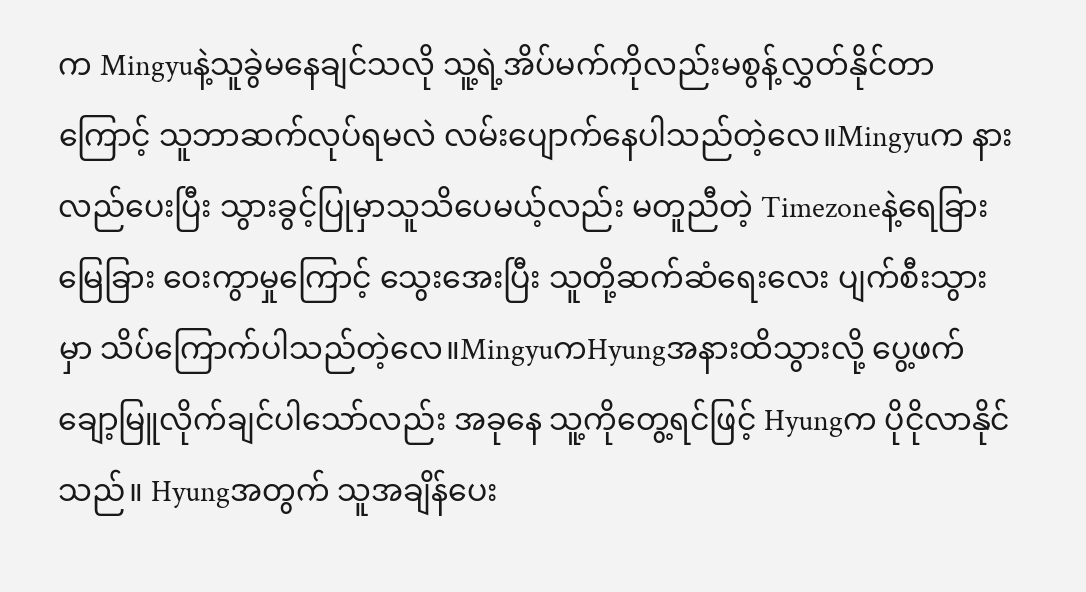က Mingyuနဲ့သူခွဲမနေချင်သလို သူ့ရဲ့အိပ်မက်ကိုလည်းမစွန့်လွှတ်နိုင်တာကြောင့် သူဘာဆက်လုပ်ရမလဲ လမ်းပျောက်နေပါသည်တဲ့လေ။Mingyuက နားလည်ပေးပြီး သွားခွင့်ပြုမှာသူသိပေမယ့်လည်း မတူညီတဲ့ Timezoneနဲ့ရေခြားမြေခြား ဝေးကွာမှုကြောင့် သွေးအေးပြီး သူတို့ဆက်ဆံရေးလေး ပျက်စီးသွားမှာ သိပ်ကြောက်ပါသည်တဲ့လေ။MingyuကHyungအနားထိသွားလို့ ပွေ့ဖက်ချော့မြူလိုက်ချင်ပါသော်လည်း အခုနေ သူ့ကိုတွေ့ရင်ဖြင့် Hyungက ပိုငိုလာနိုင်သည်။ Hyungအတွက် သူအချိန်ပေး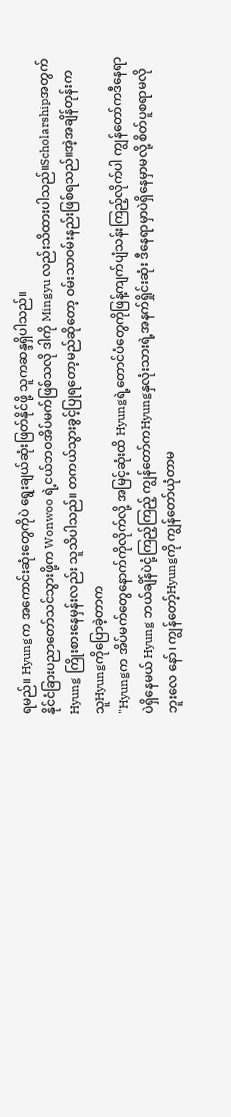ရမည်။ Hyungက အကောင်းဆုံးတွေကိုပဲ ရွေးချယ်ဆုံးဖြတ်နိုင်ဖို့ သူကဆန္ဒရှိပါသည်။
နိုင်ငံခြားပညာတော်သင်သွားဖို့က Wonwoo ရဲ့ငယ်ဘဝအိပ်မက်ဖြစ်သလို ဒါကို Mingyu လည်းသိထားပါသည်။Scholarshipအတွက် Hyung ကြိုးစားနေမှန်းလည်း သူသိပါသည်။ တကယ်သွားခွင့်ပြုရတော့မည်ဆိုတော့ ဝမ်းသာဝမ်းနည်းဖြစ်ရသည်။အဲ့အချိန်တုန်းက သူHyungကိုပြောခဲ့တာက
"Hyungက အိပ်မက်တွေနောက်ကိုလိုက်လို့ အမြင့်ဆုံးထိ Hyungရဲ့‌တောင်ပံတွေကိုဖြန့်ကျက်ပျံသန်းကြည့်လိုက်ပါ ကျွန်တော်ကဒီနေရာပဲရှိနေမယ် Hyung ဘယ်ချိန်ပဲငုံ့ကြည့်ကြည့် ကျွန်တော်ကHyungနှလုံးသားရဲ့အနက်ရှိုင်းဆုံး ဒီနေရာမှာပဲရှိနေမှာမလို့ စိတ်ပူစရာမလိုဘူးလေ နော်၊ ကျွန်တော့်Hyungကို ကျွန်တော်ယုံတာမ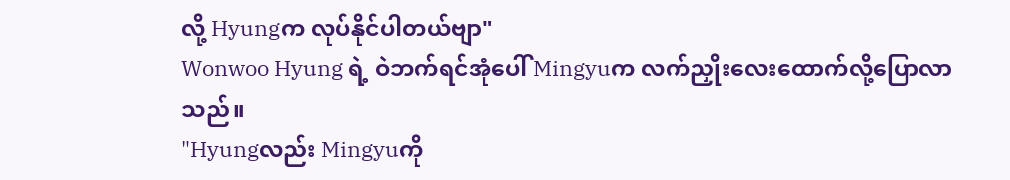လို့ Hyungက လုပ်နိုင်ပါတယ်ဗျာ"
Wonwoo Hyung ရဲ့ ဝဲဘက်ရင်အုံပေါ် Mingyuက လက်ညှိုးလေးထောက်လို့ပြောလာသည်။
"Hyungလည်း Mingyuကို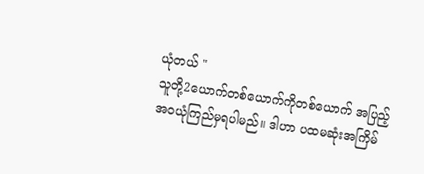ယုံတယ် "
သူတို့2ယောက်တစ်ယောက်ကိုတစ်ယောက် အပြည့်အဝယုံကြည်မှရပါမည်။ ဒါဟာ ပထမဆုံးအကြိမ်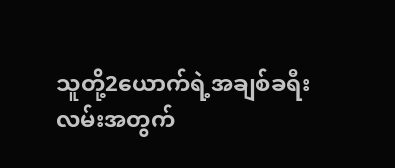သူတို့2ယောက်ရဲ့အချစ်ခရီးလမ်းအတွက်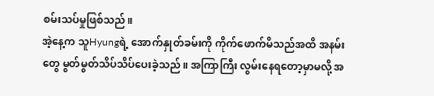စမ်းသပ်မှုဖြစ်သည်။
အဲ့နေ့က သူHyungရဲ့ အောက်နှုတ်ခမ်းကို ကိုက်ဖောက်မိသည်အထိ အနမ်းတွေ မွတ်မွတ်သိပ်သိပ်ပေးခဲ့သည်။ အကြာကြီး လွမ်းနေရတော့မှာမလို့ အ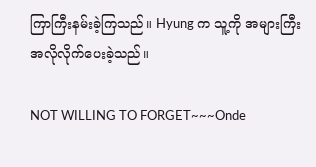ကြာကြီးနမ်းခဲ့ကြသည်။ Hyung က သူ့ကို အများကြီး အလိုလိုက်ပေးခဲ့သည်။

NOT WILLING TO FORGET~~~Onde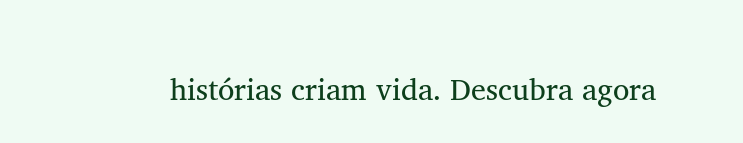histórias criam vida. Descubra agora